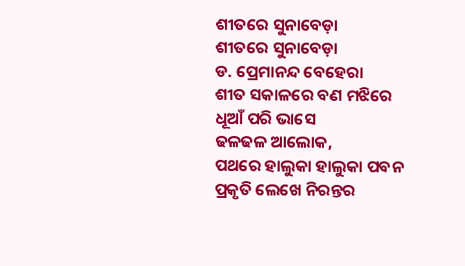ଶୀତରେ ସୁନାବେଡ଼ା
ଶୀତରେ ସୁନାବେଡ଼ା
ଡ. ପ୍ରେମାନନ୍ଦ ବେହେରା
ଶୀତ ସକାଳରେ ବଣ ମଝିରେ
ଧୂଆଁ ପରି ଭାସେ
ଢଳଢଳ ଆଲୋକ,
ପଥରେ ହାଲୁକା ହାଲୁକା ପବନ
ପ୍ରକୃତି ଲେଖେ ନିରନ୍ତର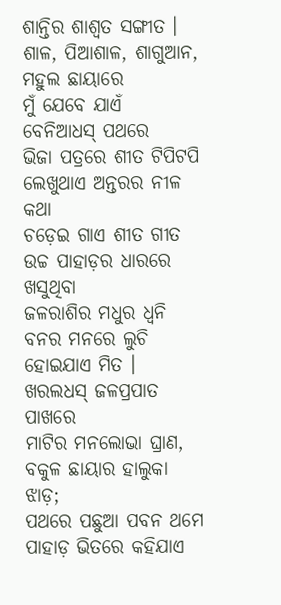ଶାନ୍ତିର ଶାଶ୍ୱତ ସଙ୍ଗୀତ ।
ଶାଳ, ପିଆଶାଳ, ଶାଗୁଆନ, ମହୁଲ ଛାୟାରେ
ମୁଁ ଯେବେ ଯାଏଁ ବେନିଆଧସ୍ ପଥରେ
ଭିଜା ପତ୍ରରେ ଶୀତ ଟିପିଟପି
ଲେଖୁଥାଏ ଅନ୍ତରର ନୀଳ କଥା
ଚଡ଼େଇ ଗାଏ ଶୀତ ଗୀତ
ଉଚ୍ଚ ପାହାଡ଼ର ଧାରରେ ଖସୁଥିବା
ଜଳରାଶିର ମଧୁର ଧ୍ଵନି
ବନର ମନରେ ଲୁଚି ହୋଇଯାଏ ମିତ ।
ଖରଲଧସ୍ ଜଳପ୍ରପାତ ପାଖରେ
ମାଟିର ମନଲୋଭା ଘ୍ରାଣ,
ବକୁଳ ଛାୟାର ହାଲୁକା ଝାଡ଼;
ପଥରେ ପଛୁଆ ପବନ ଥମେ
ପାହାଡ଼ ଭିତରେ କହିଯାଏ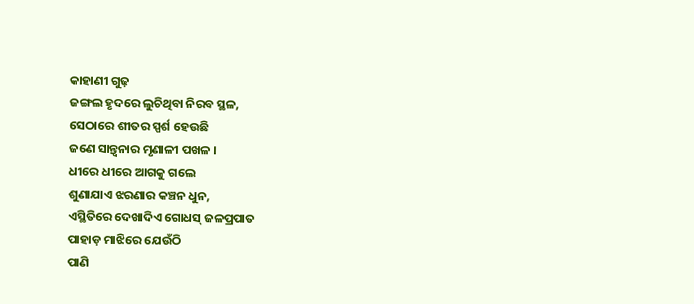କାହାଣୀ ଗୁଢ଼
ଜଙ୍ଗଲ ହୃଦରେ ଲୁଚିଥିବା ନିରବ ସ୍ଥଳ,
ସେଠାରେ ଶୀତର ସ୍ପର୍ଶ ହେଉଛି
ଜଣେ ସାନ୍ତ୍ୱନାର ମୃଣାଳୀ ପଖଳ ।
ଧୀରେ ଧୀରେ ଆଗକୁ ଗଲେ
ଶୁଣାଯାଏ ଝରଣାର କଞ୍ଚନ ଧୁନ,
ଏସ୍ଥିତିରେ ଦେଖାଦିଏ ଗୋଧସ୍ ଜଳପ୍ରପାତ
ପାହାଡ଼ ମାଝିରେ ଯେଉଁଠି
ପାଣି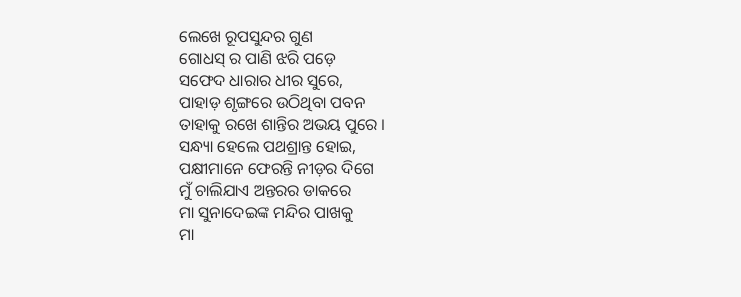ଲେଖେ ରୂପସୁନ୍ଦର ଗୁଣ
ଗୋଧସ୍ ର ପାଣି ଝରି ପଡ଼େ
ସଫେଦ ଧାରାର ଧୀର ସୁରେ,
ପାହାଡ଼ ଶୃଙ୍ଗରେ ଉଠିଥିବା ପବନ
ତାହାକୁ ରଖେ ଶାନ୍ତିର ଅଭୟ ପୁରେ ।
ସନ୍ଧ୍ୟା ହେଲେ ପଥଶ୍ରାନ୍ତ ହୋଇ,
ପକ୍ଷୀମାନେ ଫେରନ୍ତି ନୀଡ଼ର ଦିଗେ
ମୁଁ ଚାଲିଯାଏ ଅନ୍ତରର ଡାକରେ
ମା ସୁନାଦେଇଙ୍କ ମନ୍ଦିର ପାଖକୁ
ମା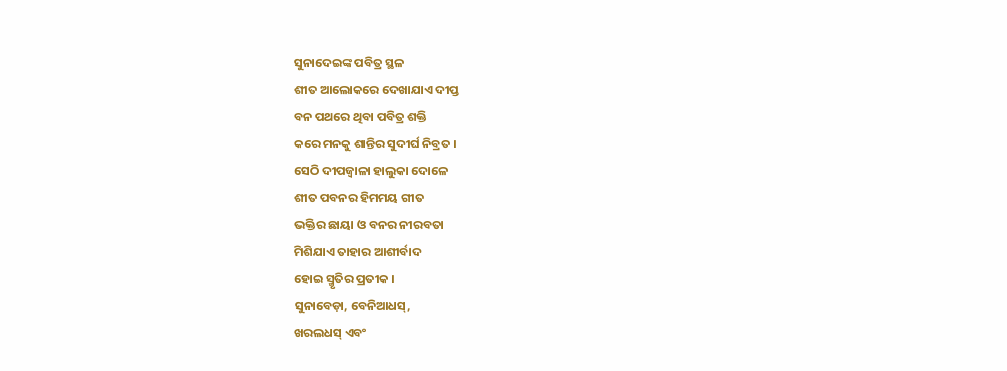ସୁନାଦେଇଙ୍କ ପବିତ୍ର ସ୍ଥଳ
ଶୀତ ଆଲୋକରେ ଦେଖାଯାଏ ଦୀପ୍ତ
ବନ ପଥରେ ଥିବା ପବିତ୍ର ଶକ୍ତି
କରେ ମନକୁ ଶାନ୍ତିର ସୁଦୀର୍ଘ ନିବ୍ରତ ।
ସେଠି ଦୀପଜ୍ୱାଳା ହାଲୁକା ଦୋଳେ
ଶୀତ ପବନର ହିମମୟ ଗୀତ
ଭକ୍ତିର ଛାୟା ଓ ବନର ନୀରବତା
ମିଶିଯାଏ ତାହାର ଆଶୀର୍ବାଦ
ହୋଇ ସ୍ମୃତିର ପ୍ରତୀକ ।
ସୁନାବେଡ଼ା, ବେନିଆଧସ୍,
ଖରଲଧସ୍ ଏବଂ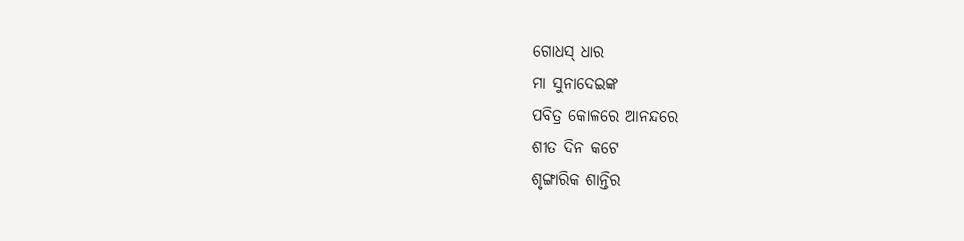ଗୋଧସ୍ ଧାର
ମା ସୁନାଦେଇଙ୍କ
ପବିତ୍ର କୋଳରେ ଆନନ୍ଦରେ
ଶୀତ ଦିନ କଟେ
ଶୃଙ୍ଗାରିକ ଶାନ୍ତିର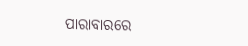ପାରାବାରରେ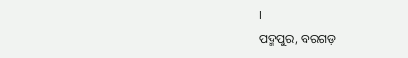।
ପଦ୍ମପୁର, ବରଗଡ଼